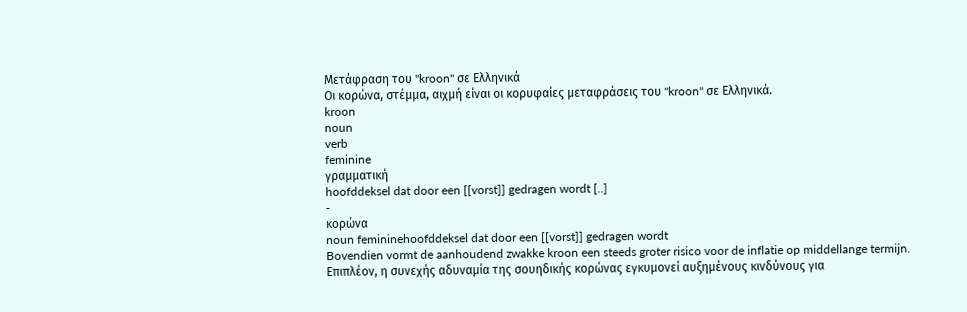Μετάφραση του "kroon" σε Ελληνικά
Οι κορώνα, στέμμα, αιχμή είναι οι κορυφαίες μεταφράσεις του "kroon" σε Ελληνικά.
kroon
noun
verb
feminine
γραμματική
hoofddeksel dat door een [[vorst]] gedragen wordt [..]
-
κορώνα
noun femininehoofddeksel dat door een [[vorst]] gedragen wordt
Bovendien vormt de aanhoudend zwakke kroon een steeds groter risico voor de inflatie op middellange termijn.
Επιπλέον, η συνεχής αδυναμία της σουηδικής κορώνας εγκυμονεί αυξημένους κινδύνους για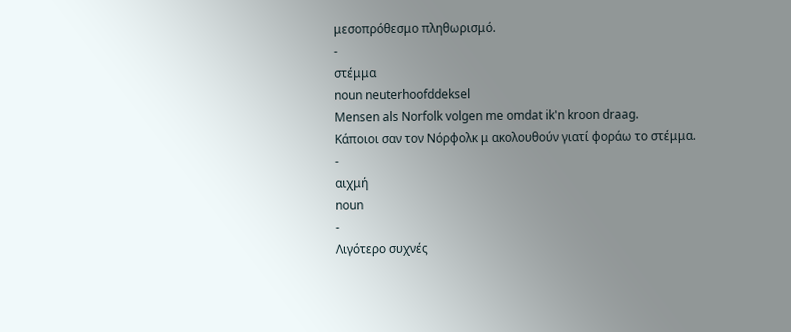μεσοπρόθεσμο πληθωρισμό.
-
στέμμα
noun neuterhoofddeksel
Mensen als Norfolk volgen me omdat ik'n kroon draag.
Κάποιοι σαν τον Νόρφολκ μ ακολουθούν γιατί φοράω το στέμμα.
-
αιχμή
noun
-
Λιγότερο συχνές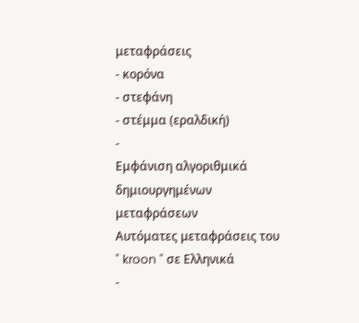μεταφράσεις
- κορόνα
- στεφάνη
- στέμμα (εραλδική)
-
Εμφάνιση αλγοριθμικά δημιουργημένων μεταφράσεων
Αυτόματες μεταφράσεις του " kroon " σε Ελληνικά
-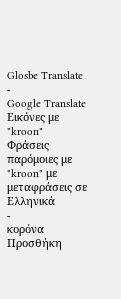Glosbe Translate
-
Google Translate
Εικόνες με "kroon"
Φράσεις παρόμοιες με "kroon" με μεταφράσεις σε Ελληνικά
-
κορόνα
Προσθήκη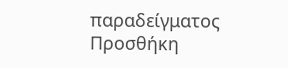παραδείγματος
Προσθήκη